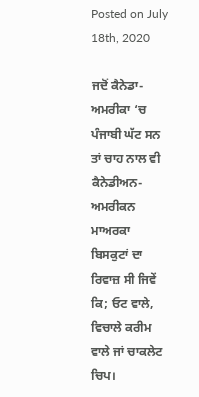Posted on July 18th, 2020

ਜਦੋਂ ਕੈਨੇਡਾ-ਅਮਰੀਕਾ ‘ਚ ਪੰਜਾਬੀ ਘੱਟ ਸਨ ਤਾਂ ਚਾਹ ਨਾਲ ਵੀ ਕੈਨੇਡੀਅਨ-ਅਮਰੀਕਨ ਮਾਅਰਕਾ ਬਿਸਕੁਟਾਂ ਦਾ ਰਿਵਾਜ਼ ਸੀ ਜਿਵੇਂ ਕਿ; ਓਟ ਵਾਲੇ, ਵਿਚਾਲੇ ਕਰੀਮ ਵਾਲੇ ਜਾਂ ਚਾਕਲੇਟ ਚਿਪ।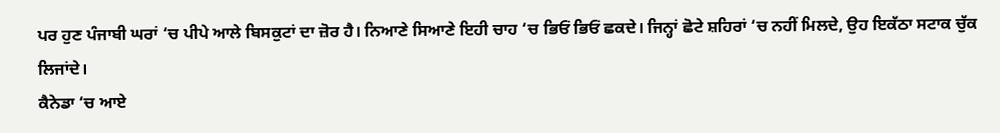ਪਰ ਹੁਣ ਪੰਜਾਬੀ ਘਰਾਂ ‘ਚ ਪੀਪੇ ਆਲੇ ਬਿਸਕੁਟਾਂ ਦਾ ਜ਼ੋਰ ਹੈ। ਨਿਆਣੇ ਸਿਆਣੇ ਇਹੀ ਚਾਹ ‘ਚ ਭਿਓਂ ਭਿਓਂ ਛਕਦੇ। ਜਿਨ੍ਹਾਂ ਛੋਟੇ ਸ਼ਹਿਰਾਂ ‘ਚ ਨਹੀਂ ਮਿਲਦੇ, ਉਹ ਇਕੱਠਾ ਸਟਾਕ ਚੁੱਕ ਲਿਜਾਂਦੇ।
ਕੈਨੇਡਾ ‘ਚ ਆਏ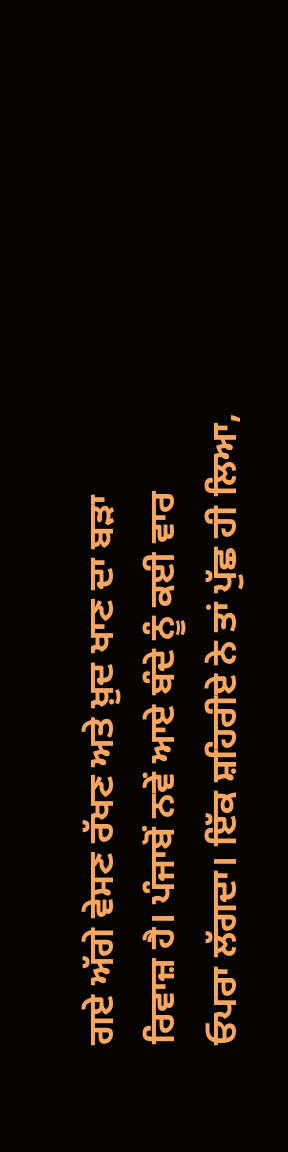ਗਏ ਅੱਗੇ ਵੇਸਣ ਰੱਖਣ ਅਤੇ ਖ਼ੁਦ ਖਾਣ ਦਾ ਬੜਾ ਰਿਵਾਜ਼ ਹੈ। ਪੰਜਾਬੋਂ ਨਵੇਂ ਆਏ ਬੰਦੇ ਨੂੰ ਕਈ ਵਾਰ ਓਪਰਾ ਲੱਗਦਾ। ਇੱਕ ਸ਼ਹਿਰੀਏ ਨੇ ਤਾਂ ਪੁੱਛ ਹੀ ਲਿਆ,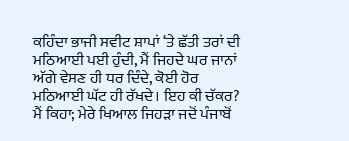ਕਹਿੰਦਾ ਭਾਜੀ ਸਵੀਟ ਸ਼ਾਪਾਂ ‘ਤੇ ਛੱਤੀ ਤਰਾਂ ਦੀ ਮਠਿਆਈ ਪਈ ਹੁੰਦੀ, ਮੈਂ ਜਿਹਦੇ ਘਰ ਜਾਨਾਂ ਅੱਗੇ ਵੇਸਣ ਹੀ ਧਰ ਦਿੰਦੇ, ਕੋਈ ਹੋਰ ਮਠਿਆਈ ਘੱਟ ਹੀ ਰੱਖਦੇ। ਇਹ ਕੀ ਚੱਕਰ?
ਮੈਂ ਕਿਹਾ; ਮੇਰੇ ਖਿਆਲ ਜਿਹੜਾ ਜਦੋਂ ਪੰਜਾਬੋਂ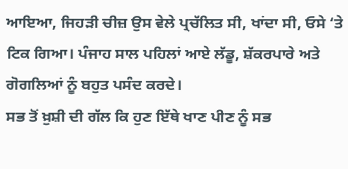ਆਇਆ, ਜਿਹੜੀ ਚੀਜ਼ ਉਸ ਵੇਲੇ ਪ੍ਰਚੱਲਿਤ ਸੀ, ਖਾਂਦਾ ਸੀ, ਓਸੇ ‘ਤੇ ਟਿਕ ਗਿਆ। ਪੰਜਾਹ ਸਾਲ ਪਹਿਲਾਂ ਆਏ ਲੱਡੂ, ਸ਼ੱਕਰਪਾਰੇ ਅਤੇ ਗੋਗਲਿਆਂ ਨੂੰ ਬਹੁਤ ਪਸੰਦ ਕਰਦੇ।
ਸਭ ਤੋਂ ਖ਼ੁਸ਼ੀ ਦੀ ਗੱਲ ਕਿ ਹੁਣ ਇੱਥੇ ਖਾਣ ਪੀਣ ਨੂੰ ਸਭ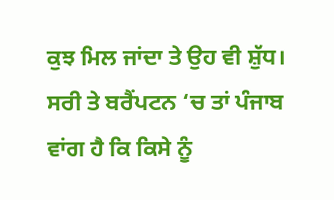ਕੁਝ ਮਿਲ ਜਾਂਦਾ ਤੇ ਉਹ ਵੀ ਸ਼ੁੱਧ। ਸਰੀ ਤੇ ਬਰੈਂਪਟਨ ‘ਚ ਤਾਂ ਪੰਜਾਬ ਵਾਂਗ ਹੈ ਕਿ ਕਿਸੇ ਨੂੰ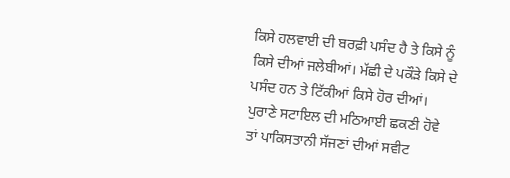ਕਿਸੇ ਹਲਵਾਈ ਦੀ ਬਰਫ਼ੀ ਪਸੰਦ ਹੈ ਤੇ ਕਿਸੇ ਨੂੰ ਕਿਸੇ ਦੀਆਂ ਜਲੇਬੀਆਂ। ਮੱਛੀ ਦੇ ਪਕੌੜੇ ਕਿਸੇ ਦੇ ਪਸੰਦ ਹਨ ਤੇ ਟਿੱਕੀਆਂ ਕਿਸੇ ਹੋਰ ਦੀਆਂ।
ਪੁਰਾਣੇ ਸਟਾਇਲ ਦੀ ਮਠਿਆਈ ਛਕਣੀ ਹੋਵੇ ਤਾਂ ਪਾਕਿਸਤਾਨੀ ਸੱਜਣਾਂ ਦੀਆਂ ਸਵੀਟ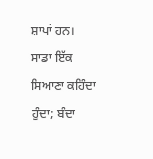ਸ਼ਾਪਾਂ ਹਨ।
ਸਾਡਾ ਇੱਕ ਸਿਆਣਾ ਕਹਿੰਦਾ ਹੁੰਦਾ; ਬੰਦਾ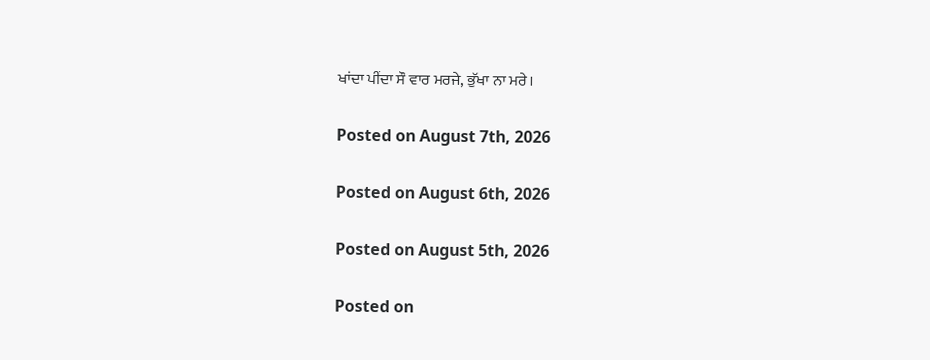ਖਾਂਦਾ ਪੀਂਦਾ ਸੌ ਵਾਰ ਮਰਜੇ, ਭੁੱਖਾ ਨਾ ਮਰੇ।

Posted on August 7th, 2026

Posted on August 6th, 2026

Posted on August 5th, 2026

Posted on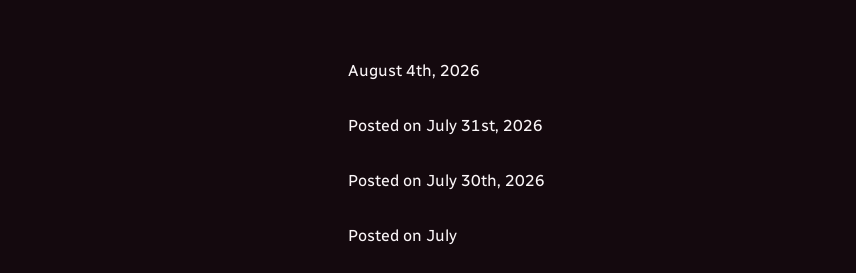August 4th, 2026

Posted on July 31st, 2026

Posted on July 30th, 2026

Posted on July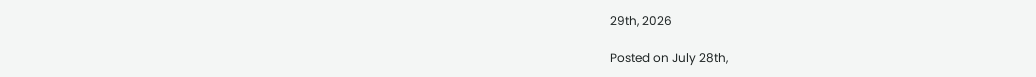29th, 2026

Posted on July 28th,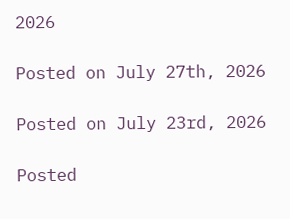2026

Posted on July 27th, 2026

Posted on July 23rd, 2026

Posted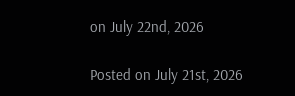on July 22nd, 2026

Posted on July 21st, 2026